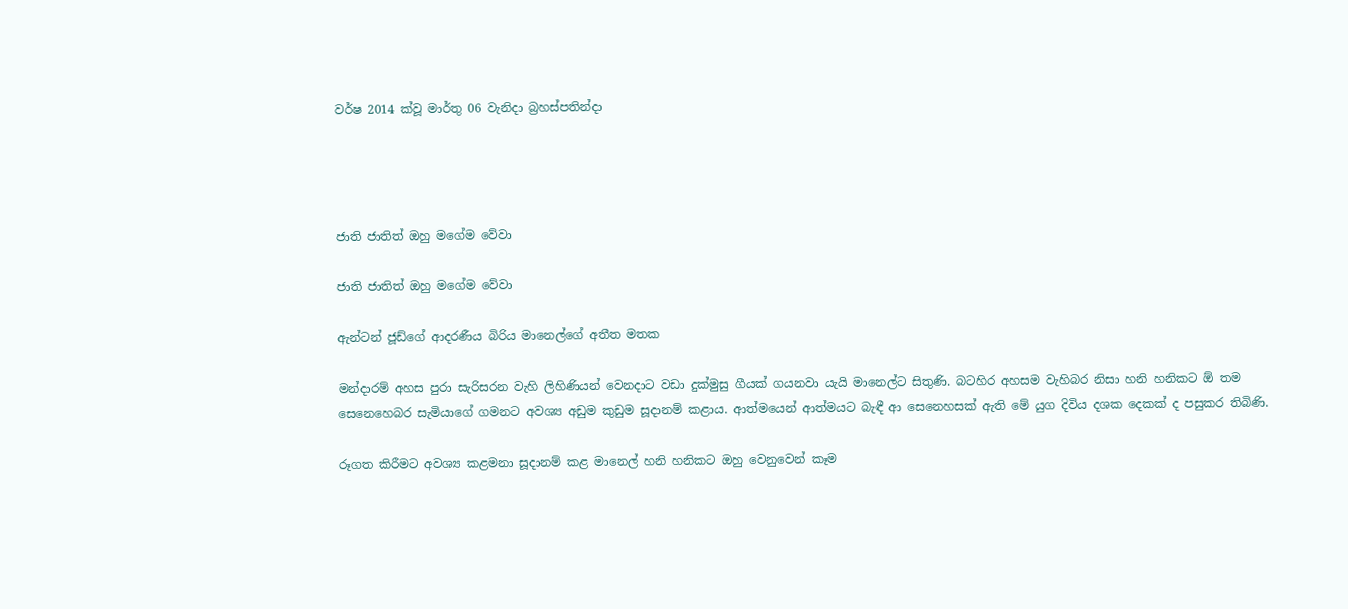වර්ෂ 2014 ක්වූ මාර්තු 06 වැනිදා බ්‍රහස්පතින්දා




ජාති ජාතිත් ඔහු මගේම වේවා

ජාති ජාතිත් ඔහු මගේම වේවා

ඇන්ටන් ජූඩ්ගේ ආදරණීය බිරිය මානෙල්ගේ අතීත මතක

මන්දාරම් අහස පුරා සැරිසරන වැහි ලිහිණියන් වෙනදාට වඩා දුක්මුසු ගීයක් ගයනවා යැයි මානෙල්ට සිතුණි. බටහිර අහසම වැහිබර නිසා හනි හනිකට ඕ තම සෙනෙහෙබර සැමියාගේ ගමනට අවශ්‍ය අඩුම කුඩුම සූදානම් කළාය. ආත්මයෙන් ආත්මයට බැඳී ආ සෙනෙහසක් ඇති මේ යුග දිවිය දශක දෙකක් ද පසුකර තිබිණි.

රූගත කිරීමට අවශ්‍ය කළමනා සූදානම් කළ මානෙල් හනි හනිකට ඔහු වෙනුවෙන් කෑම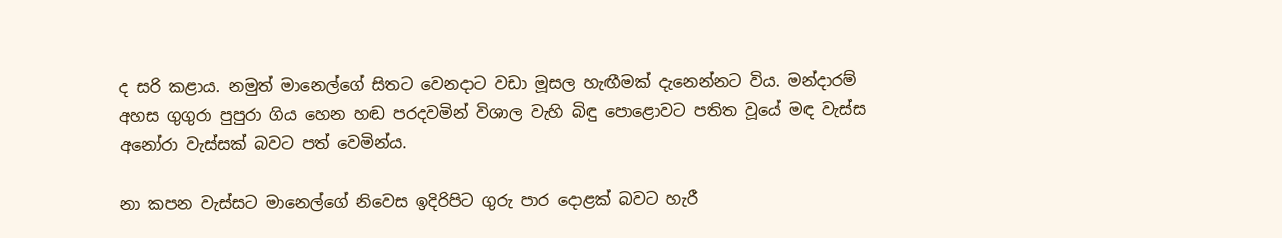ද සරි කළාය. නමුත් මානෙල්ගේ සිතට වෙනදාට වඩා මූසල හැඟීමක් දැනෙන්නට විය. මන්දාරම් අහස ගුගුරා පුපුරා ගිය හෙන හඬ පරදවමින් විශාල වැහි බිඳු පොළොවට පතිත වූයේ මඳ වැස්ස අනෝරා වැස්සක් බවට පත් වෙමින්ය.

නා කපන වැස්සට මානෙල්ගේ නිවෙස ඉදිරිපිට ගුරු පාර දොළක් බවට හැරී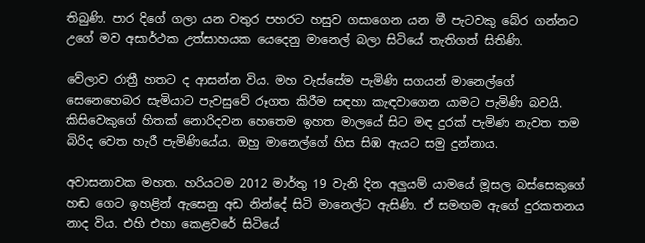තිබුණි. පාර දිගේ ගලා යන වතුර පහරට හසුව ගසාගෙන යන මී පැටවකු බේර ගන්නට උගේ මව අසාර්ථක උත්සාහයක යෙදෙනු මානෙල් බලා සිටියේ තැතිගත් සිතිණි.

වේලාව රාත්‍රී හතට ද ආසන්න විය. මහ වැස්සේම පැමිණි සගයන් මානෙල්ගේ සෙනෙහෙබර සැමියාට පැවසුවේ රූගත කිරීම සඳහා කැඳවාගෙන යාමට පැමිණි බවයි. කිසිවෙකුගේ හිතක් නොරිදවන හෙතෙම ඉහත මාලයේ සිට මඳ දුරක් පැමිණ නැවත තම බිරිද වෙත හැරී පැමිණියේය. ඔහු මානෙල්ගේ හිස සිඹ ඇයට සමු දුන්නාය.

අවාසනාවක මහත. හරියටම 2012 මාර්තු 19 වැනි දින අලුයම් යාමයේ මූසල බස්සෙකුගේ හඬ ගෙට ඉහළින් ඇසෙනු අඩ නින්දේ සිටි මානෙල්ට ඇසිණි. ඒ සමඟම ඇගේ දුරකතනය නාද විය. එහි එහා කෙළවරේ සිටියේ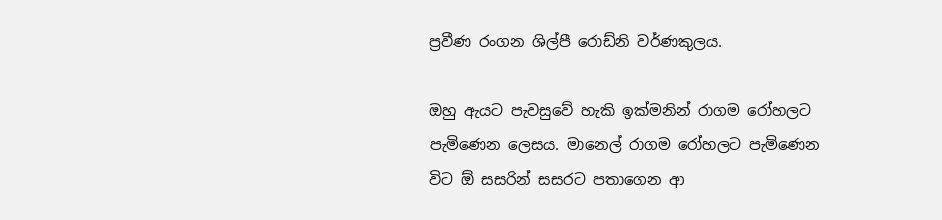ප්‍රවීණ රංගන ශිල්පී රොඩ්නි වර්ණකුලය.

ඔහු ඇයට පැවසුවේ හැකි ඉක්මනින් රාගම රෝහලට පැමිණෙන ලෙසය. මානෙල් රාගම රෝහලට පැමිණෙන විට ඕ සසරින් සසරට පතාගෙන ආ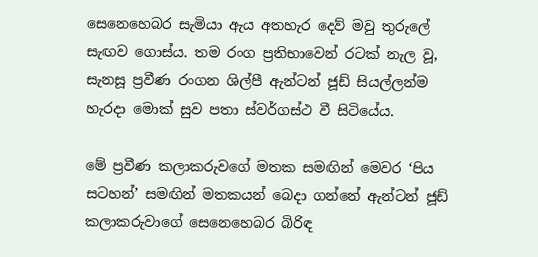සෙනෙහෙබර සැමියා ඇය අතහැර දෙව් මවු තුරුලේ සැඟව ගොස්ය. තම රංග ප්‍රතිභාවෙන් රටක් නැල වූ, සැනසූ ප්‍රවීණ රංගන ශිල්පී ඇන්ටන් ජූඩ් සියල්ලන්ම හැරදා මොක් සුව පතා ස්වර්ගස්ථ වී සිටියේය.

මේ ප්‍රවීණ කලාකරුවගේ මතක සමඟින් මෙවර ‘පිය සටහන්’ සමඟින් මතකයන් බෙදා ගන්නේ ඇන්ටන් ජූඩ් කලාකරුවාගේ සෙනෙහෙබර බිරිඳ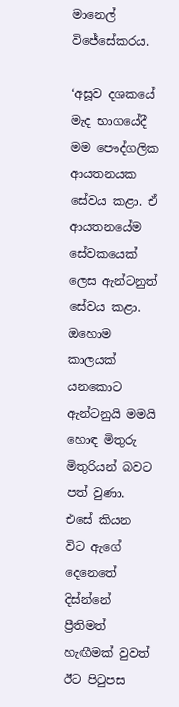මානෙල් විජේසේකරය.

‘අසූව දශකයේ මැද භාගයේදී මම පෞද්ගලික ආයතනයක සේවය කළා. ඒ ආයතනයේම සේවකයෙක් ලෙස ඇන්ටනුත් සේවය කළා. ඔහොම කාලයක් යනකොට ඇන්ටනුයි මමයි හොඳ මිතුරු මිතුරියන් බවට පත් වුණා. එසේ කියන විට ඇගේ දෙනෙතේ දිස්න්නේ ප්‍රීතිමත් හැඟීමක් වුවත් ඊට පිටුපස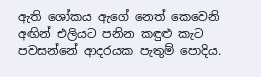ඇති ශෝකය ඇගේ නෙත් කෙවෙනි අඟින් එලියට පනින කඳුළු කැට පවසන්නේ ආදරයක පැතුම් පොදිය.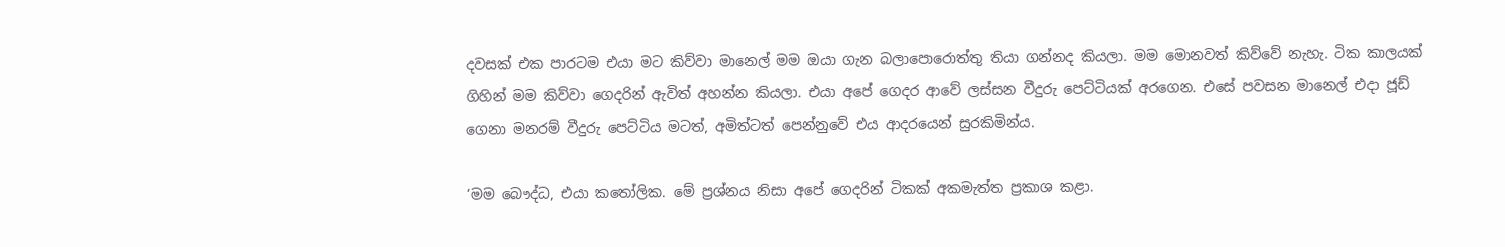දවසක් එක පාරටම එයා මට කිව්වා මානෙල් මම ඔයා ගැන බලාපොරොත්තු තියා ගන්නද කියලා. මම මොනවත් කිව්වේ නැහැ. ටික කාලයක් ගිහින් මම කිව්වා ගෙදරින් ඇවිත් අහන්න කියලා. එයා අපේ ගෙදර ආවේ ලස්සන වීදුරු පෙට්ටියක් අරගෙන. එසේ පවසන මානෙල් එදා ජූඩ් ගෙනා මනරම් වීදුරු පෙට්ටිය මටත්, අමිත්ටත් පෙන්නුවේ එය ආදරයෙන් සුරකිමින්ය.

‘මම බෞද්ධ, එයා කතෝලික. මේ ප්‍රශ්නය නිසා අපේ ගෙදරින් ටිකක් අකමැත්ත ප්‍රකාශ කළා.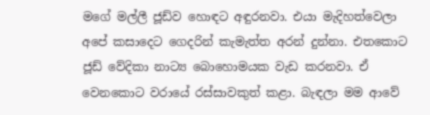මගේ මල්ලී ජූඩ්ව හොඳට අඳුරනවා. එයා මැදිහත්වෙලා අපේ කසාදෙට ගෙදරින් කැමැත්ත අරන් දුන්නා. එතකොට ජූඩ් වේදිකා නාට්‍ය බොහොමයක වැඩ කරනවා. ඒ වෙනකොට වරායේ රස්සාවකුත් කළා. බැඳලා මම ආවේ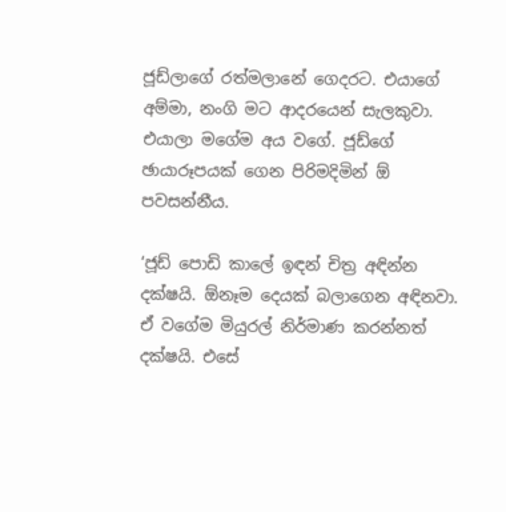ජූඩ්ලාගේ රත්මලානේ ගෙදරට. එයාගේ අම්මා, නංගි මට ආදරයෙන් සැලකුවා. එයාලා මගේම අය වගේ. ජූඩ්ගේ ඡායාරූපයක් ගෙන පිරිමදිමින් ඕ පවසන්නීය.

‘ජූඩ් පොඩි කාලේ ඉඳන් චිත්‍ර අඳින්න දක්ෂයි. ඕනෑම දෙයක් බලාගෙන අඳිනවා. ඒ වගේම මියුරල් නිර්මාණ කරන්නත් දක්ෂයි. එසේ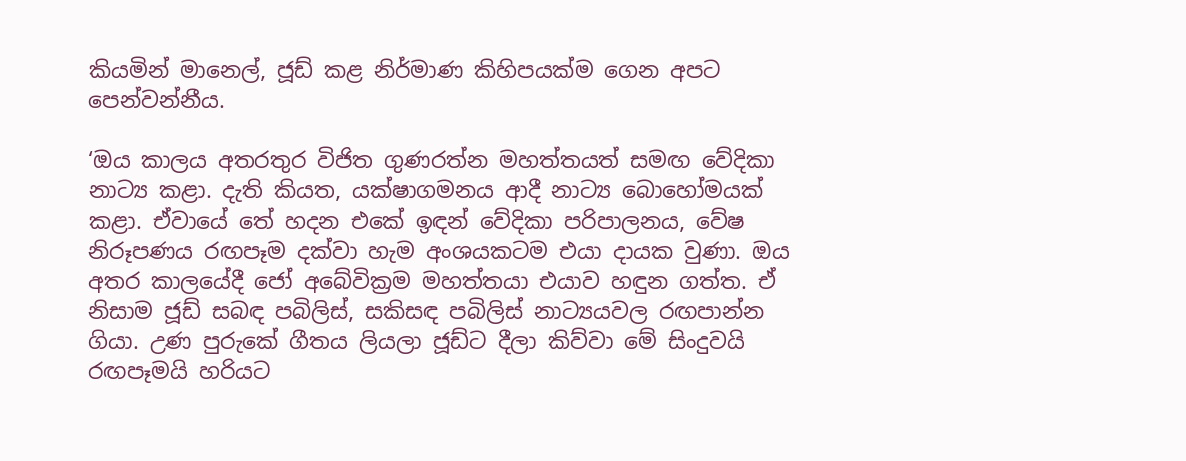කියමින් මානෙල්, ජූඩ් කළ නිර්මාණ කිහිපයක්ම ගෙන අපට පෙන්වන්නීය.

‘ඔය කාලය අතරතුර විජිත ගුණරත්න මහත්තයත් සමඟ වේදිකා නාට්‍ය කළා. දැති කියත, යක්ෂාගමනය ආදී නාට්‍ය බොහෝමයක් කළා. ඒවායේ තේ හදන එකේ ඉඳන් වේදිකා පරිපාලනය, වේෂ නිරූපණය රඟපෑම දක්වා හැම අංශයකටම එයා දායක වුණා. ඔය අතර කාලයේදී ජෝ අබේවික්‍රම මහත්තයා එයාව හඳුන ගත්ත. ඒ නිසාම ජූඩ් සබඳ පබිලිස්, සකිසඳ පබිලිස් නාට්‍යයවල රඟපාන්න ගියා. උණ පුරුකේ ගීතය ලියලා ජූඩ්ට දීලා කිව්වා මේ සිංදුවයි රඟපෑමයි හරියට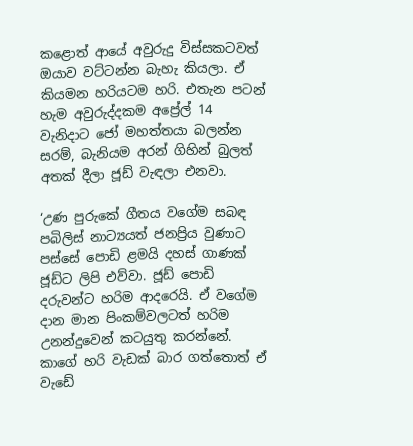කළොත් ආයේ අවුරුදු විස්සකටවත් ඔයාව වට්ටන්න බැහැ කියලා. ඒ කියමන හරියටම හරි. එතැන පටන් හැම අවුරුද්දකම අප්‍රේල් 14 වැනිදාට ජෝ මහත්තයා බලන්න සරම්, බැනියම අරන් ගිහින් බුලත් අතක් දීලා ජූඩ් වැඳලා එනවා.

‘උණ පුරුකේ ගීතය වගේම සබඳ පබිලිස් නාට්‍යයත් ජනප්‍රිය වුණාට පස්සේ පොඩි ළමයි දහස් ගාණක් ජූඩ්ට ලිපි එව්වා. ජූඩ් පොඩි දරුවන්ට හරිම ආදරෙයි. ඒ වගේම දාන මාන පිංකම්වලටත් හරිම උනන්දුවෙන් කටයුතු කරන්නේ. කාගේ හරි වැඩක් බාර ගත්තොත් ඒ වැඩේ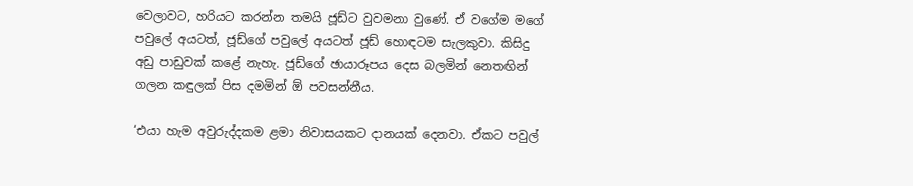වෙලාවට, හරියට කරන්න තමයි ජූඩ්ට වුවමනා වුණේ. ඒ වගේම මගේ පවුලේ අයටත්, ජූඩ්ගේ පවුලේ අයටත් ජූඩ් හොඳටම සැලකුවා. කිසිදු අඩු පාඩුවක් කළේ නැහැ. ජූඩ්ගේ ඡායාරූපය දෙස බලමින් නෙතඟින් ගලන කඳුලක් පිස දමමින් ඕ පවසන්නීය.

‘එයා හැම අවුරුද්දකම ළමා නිවාසයකට දානයක් දෙනවා. ඒකට පවුල්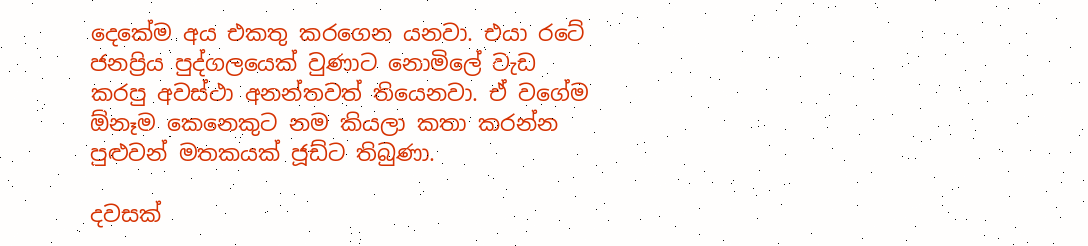දෙකේම අය එකතු කරගෙන යනවා. එයා රටේ ජනප්‍රිය පුද්ගලයෙක් වුණාට නොමිලේ වැඩ කරපු අවස්ථා අනන්තවත් තියෙනවා. ඒ වගේම ඕනෑම කෙනෙකුට නම කියලා කතා කරන්න පුළුවන් මතකයක් ජූඩ්ට තිබුණා.

දවසක්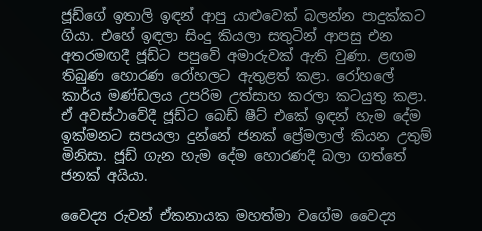ජූඩ්ගේ ඉතාලි ඉඳන් ආපු යාළුවෙක් බලන්න පාදුක්කට ගියා. එහේ ඉඳලා සිංදු කියලා සතුටින් ආපසු එන අතරමඟදී ජූඩ්ට පපුවේ අමාරුවක් ඇති වුණා. ළඟම තිබුණ හොරණ රෝහලට ඇතුළත් කළා. රෝහලේ කාර්ය මණ්ඩලය උපරිම උත්සාහ කරලා කටයුතු කළා. ඒ අවස්ථාවේදී ජූඩ්ට බෙඩ් ෂීට් එකේ ඉඳන් හැම දේම ඉක්මනට සපයලා දුන්නේ ජනක් ප්‍රේමලාල් කියන උතුම් මිනිසා. ජූඩ් ගැන හැම දේම හොරණදී බලා ගත්තේ ජනක් අයියා.

වෛද්‍ය රුවන් ඒකනායක මහත්මා වගේම වෛද්‍ය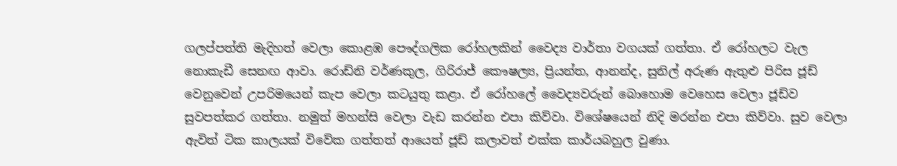ගලප්පත්ති මැදිහත් වෙලා කොළඹ පෞද්ගලික රෝහලකින් වෛද්‍ය වාර්තා වගයක් ගත්තා. ඒ රෝහලට වැල නොකැඩී සෙනඟ ආවා. රොඩ්නි වර්ණකුල, ගිරිරාජ් කෞෂල්‍ය, ප්‍රියන්ත, ආනන්ද, සුනිල් අරුණ ඇතුළු පිරිස ජූඩ් වෙනුවෙන් උපරිමයෙන් කැප වෙලා කටයුතු කළා. ඒ රෝහලේ වෛද්‍යවරුන් බොහොම වෙහෙස වෙලා ජූඩ්ව සුවපත්කර ගත්තා. නමුත් මහන්සි වෙලා වැඩ කරන්න එපා කිව්වා. විශේෂයෙන් නිදි මරන්න එපා කිව්වා. සුව වෙලා ඇවිත් ටික කාලයක් විවේක ගත්තත් ආයෙත් ජූඩ් කලාවත් එක්ක කාර්යබහුල වුණා.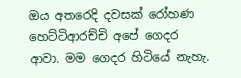ඔය අතරෙදි දවසක් රෝහණ හෙට්ටිආරච්චි අපේ ගෙදර ආවා. මම ගෙදර හිටියේ නැහැ.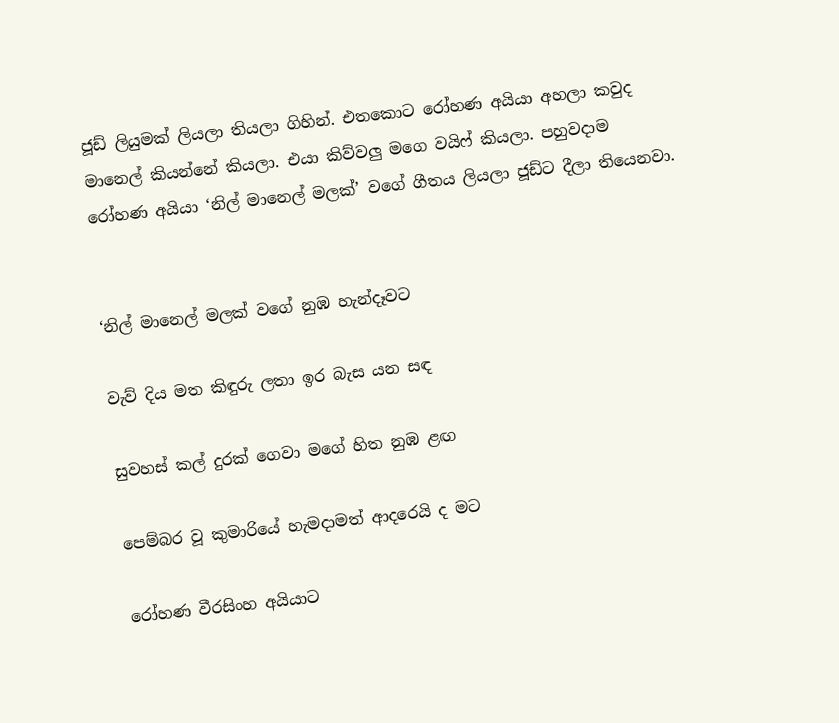ජූඩ් ලියුමක් ලියලා තියලා ගිහින්. එතකොට රෝහණ අයියා අහලා කවුද මානෙල් කියන්නේ කියලා. එයා කිව්වලු මගෙ වයිෆ් කියලා. පහුවදාම රෝහණ අයියා ‘නිල් මානෙල් මලක්’ වගේ ගීතය ලියලා ජූඩ්ට දීලා තියෙනවා.


‘නිල් මානෙල් මලක් වගේ නුඹ හැන්දෑවට

වැව් දිය මත කිඳුරු ලතා ඉර බැස යන සඳ

සුවහස් කල් දුරක් ගෙවා මගේ හිත නුඹ ළඟ

පෙම්බර වූ කුමාරියේ හැමදාමත් ආදරෙයි ද මට

රෝහණ වීරසිංහ අයියාට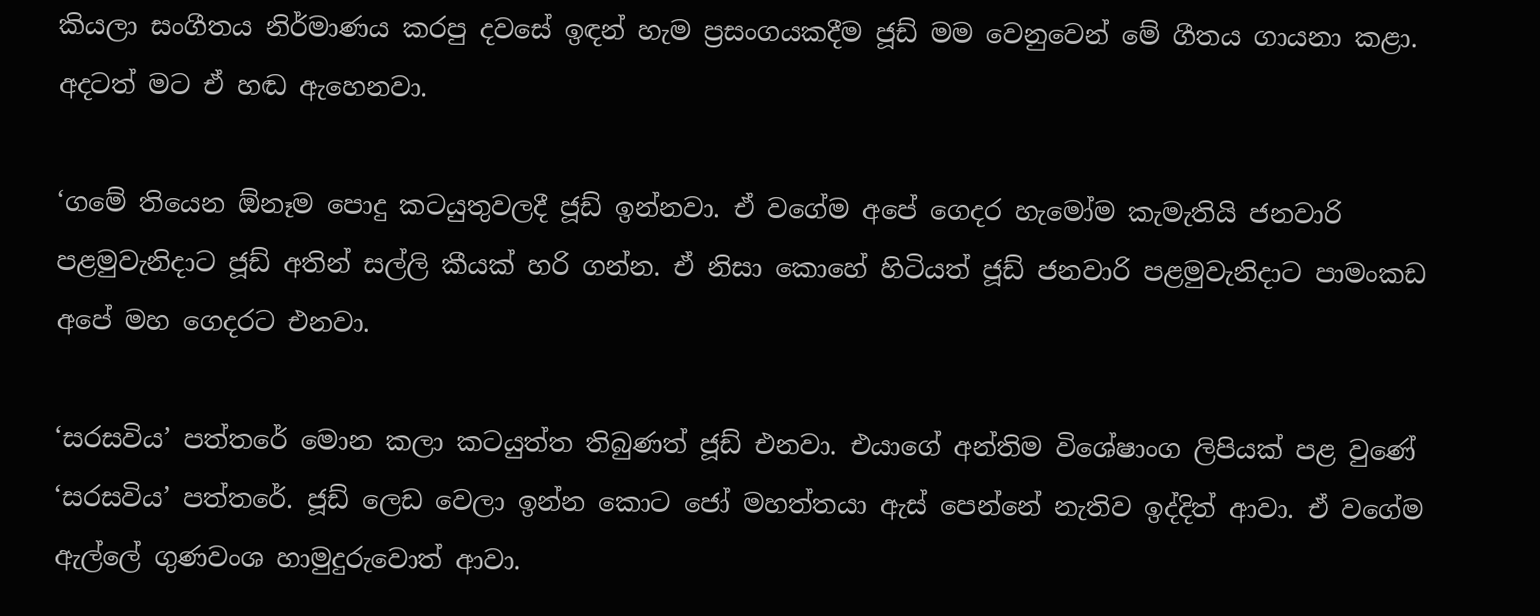කියලා සංගීතය නිර්මාණය කරපු දවසේ ඉඳන් හැම ප්‍රසංගයකදීම ජූඩ් මම වෙනුවෙන් මේ ගීතය ගායනා කළා. අදටත් මට ඒ හඬ ඇහෙනවා.

‘ගමේ තියෙන ඕනෑම පොදු කටයුතුවලදී ජූඩ් ඉන්නවා. ඒ වගේම අපේ ගෙදර හැමෝම කැමැතියි ජනවාරි පළමුවැනිදාට ජූඩ් අතින් සල්ලි කීයක් හරි ගන්න. ඒ නිසා කොහේ හිටියත් ජූඩ් ජනවාරි පළමුවැනිදාට පාමංකඩ අපේ මහ ගෙදරට එනවා.

‘සරසවිය’ පත්තරේ මොන කලා කටයුත්ත තිබුණත් ජූඩ් එනවා. එයාගේ අන්තිම විශේෂාංග ලිපියක් පළ වුණේ ‘සරසවිය’ පත්තරේ. ජූඩ් ලෙඩ වෙලා ඉන්න කොට ජෝ මහත්තයා ඇස් පෙන්නේ නැතිව ඉද්දිත් ආවා. ඒ වගේම ඇල්ලේ ගුණවංශ හාමුදුරුවොත් ආවා.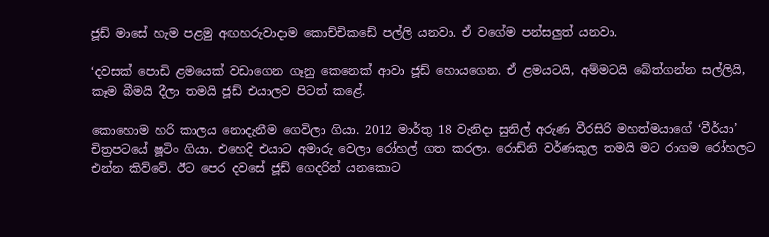ජූඩ් මාසේ හැම පළමු අඟහරුවාදාම කොච්චිකඩේ පල්ලි යනවා. ඒ වගේම පන්සලුත් යනවා.

‘දවසක් පොඩි ළමයෙක් වඩාගෙන ගෑනු කෙනෙක් ආවා ජූඩ් හොයගෙන. ඒ ළමයටයි, අම්මටයි බේත්ගන්න සල්ලියි, කෑම බීමයි දීලා තමයි ජූඩ් එයාලව පිටත් කළේ.

කොහොම හරි කාලය නොදැනීම ගෙවිලා ගියා. 2012 මාර්තු 18 වැනිදා සුනිල් අරුණ වීරසිරි මහත්මයාගේ ‘වීර්යා’ චිත්‍රපටයේ ෂූටිං ගියා. එහෙදි එයාට අමාරු වෙලා රෝහල් ගත කරලා. රොඩ්නි වර්ණකුල තමයි මට රාගම රෝහලට එන්න කිව්වේ. ඊට පෙර දවසේ ජූඩ් ගෙදරින් යනකොට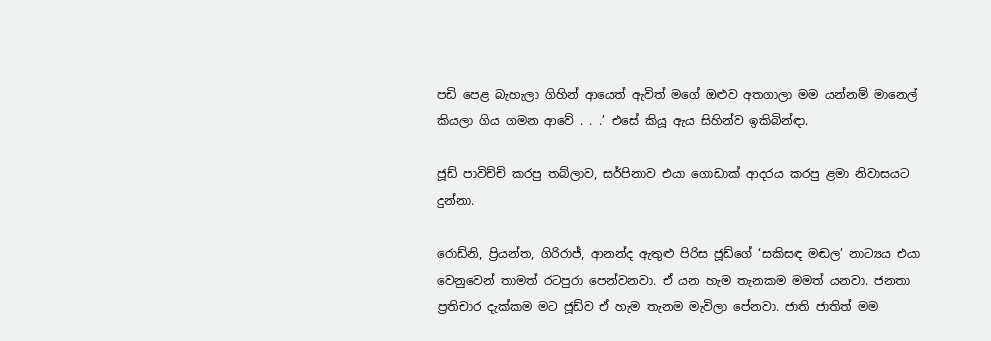පඩි පෙළ බැහැලා ගිහින් ආයෙත් ඇවිත් මගේ ඔළුව අතගාලා මම යන්නම් මානෙල් කියලා ගිය ගමන ආවේ . . .’ එසේ කියූ ඇය සිහින්ව ඉකිබින්ඳා.

ජූඩ් පාවිච්චි කරපු තබ්ලාව, සර්පිනාව එයා ගොඩාක් ආදරය කරපු ළමා නිවාසයට දුන්නා.

රොඩ්නි, ප්‍රියන්ත, ගිරිරාජ්, ආනන්ද ඇතුළු පිරිස ජූඩ්ගේ ‘සකිසඳ මඬල’ නාට්‍යය එයා වෙනුවෙන් තාමත් රටපුරා පෙන්වනවා. ඒ යන හැම තැනකම මමත් යනවා. ජනතා ප්‍රතිචාර දැක්කම මට ජූඩ්ව ඒ හැම තැනම මැවිලා පේනවා. ජාති ජාතිත් මම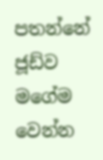පතන්නේ ජූඩ්ව මගේම වෙන්න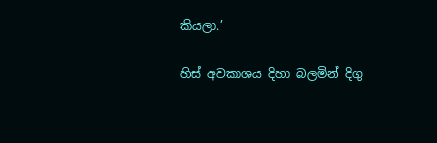කියලා.’

හිස් අවකාශය දිහා බලමින් දිගු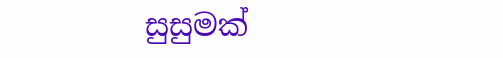සුසුමක්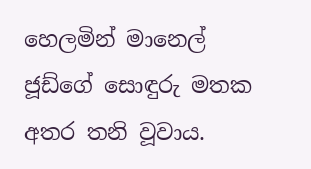හෙලමින් මානෙල් ජූඩ්ගේ සොඳුරු මතක අතර තනි වූවාය.